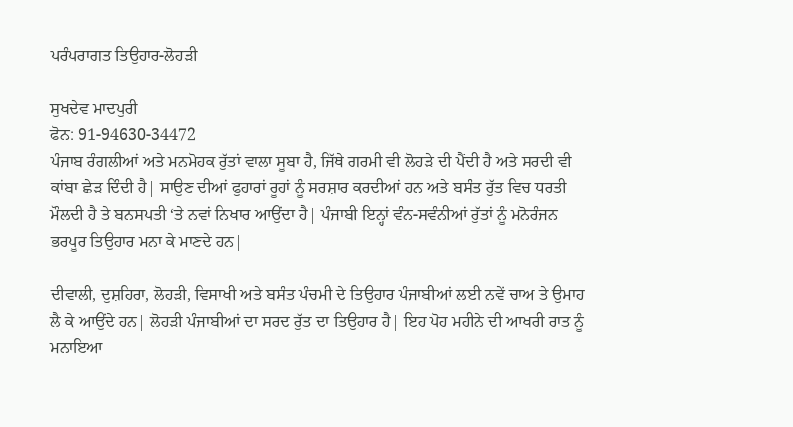ਪਰੰਪਰਾਗਤ ਤਿਉਹਾਰ-ਲੋਹੜੀ

ਸੁਖਦੇਵ ਮਾਦਪੁਰੀ
ਫੋਨ: 91-94630-34472
ਪੰਜਾਬ ਰੰਗਲੀਆਂ ਅਤੇ ਮਨਮੋਹਕ ਰੁੱਤਾਂ ਵਾਲਾ ਸੂਬਾ ਹੈ, ਜਿੱਥੇ ਗਰਮੀ ਵੀ ਲੋਹੜੇ ਦੀ ਪੈਂਦੀ ਹੈ ਅਤੇ ਸਰਦੀ ਵੀ ਕਾਂਬਾ ਛੇੜ ਦਿੰਦੀ ਹੈ| ਸਾਉਣ ਦੀਆਂ ਫੁਹਾਰਾਂ ਰੂਹਾਂ ਨੂੰ ਸਰਸ਼ਾਰ ਕਰਦੀਆਂ ਹਨ ਅਤੇ ਬਸੰਤ ਰੁੱਤ ਵਿਚ ਧਰਤੀ ਮੌਲਦੀ ਹੈ ਤੇ ਬਨਸਪਤੀ ‘ਤੇ ਨਵਾਂ ਨਿਖਾਰ ਆਉਂਦਾ ਹੈ| ਪੰਜਾਬੀ ਇਨ੍ਹਾਂ ਵੰਨ-ਸਵੰਨੀਆਂ ਰੁੱਤਾਂ ਨੂੰ ਮਨੋਰੰਜਨ ਭਰਪੂਰ ਤਿਉਹਾਰ ਮਨਾ ਕੇ ਮਾਣਦੇ ਹਨ|

ਦੀਵਾਲੀ, ਦੁਸ਼ਹਿਰਾ, ਲੋਹੜੀ, ਵਿਸਾਖੀ ਅਤੇ ਬਸੰਤ ਪੰਚਮੀ ਦੇ ਤਿਉਹਾਰ ਪੰਜਾਬੀਆਂ ਲਈ ਨਵੇਂ ਚਾਅ ਤੇ ਉਮਾਹ ਲੈ ਕੇ ਆਉਂਦੇ ਹਨ| ਲੋਹੜੀ ਪੰਜਾਬੀਆਂ ਦਾ ਸਰਦ ਰੁੱਤ ਦਾ ਤਿਉਹਾਰ ਹੈ| ਇਹ ਪੋਹ ਮਹੀਨੇ ਦੀ ਆਖਰੀ ਰਾਤ ਨੂੰ ਮਨਾਇਆ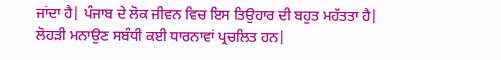ਜਾਂਦਾ ਹੈ| ਪੰਜਾਬ ਦੇ ਲੋਕ ਜੀਵਨ ਵਿਚ ਇਸ ਤਿਉਹਾਰ ਦੀ ਬਹੁਤ ਮਹੱਤਤਾ ਹੈ|
ਲੋਹੜੀ ਮਨਾਉਣ ਸਬੰਧੀ ਕਈ ਧਾਰਨਾਵਾਂ ਪ੍ਰਚਲਿਤ ਹਨ|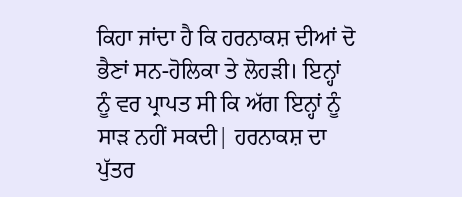ਕਿਹਾ ਜਾਂਦਾ ਹੈ ਕਿ ਹਰਨਾਕਸ਼ ਦੀਆਂ ਦੋ ਭੈਣਾਂ ਸਨ-ਹੋਲਿਕਾ ਤੇ ਲੋਹੜੀ। ਇਨ੍ਹਾਂ ਨੂੰ ਵਰ ਪ੍ਰਾਪਤ ਸੀ ਕਿ ਅੱਗ ਇਨ੍ਹਾਂ ਨੂੰ ਸਾੜ ਨਹੀਂ ਸਕਦੀ| ਹਰਨਾਕਸ਼ ਦਾ ਪੁੱਤਰ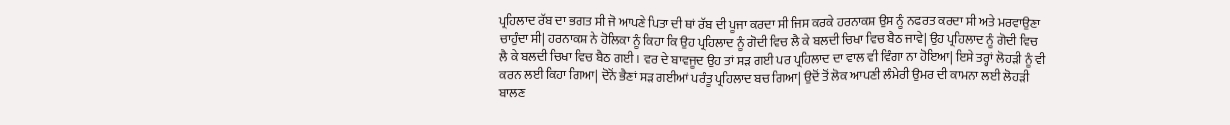ਪ੍ਰਹਿਲਾਦ ਰੱਬ ਦਾ ਭਗਤ ਸੀ ਜੋ ਆਪਣੇ ਪਿਤਾ ਦੀ ਥਾਂ ਰੱਬ ਦੀ ਪੂਜਾ ਕਰਦਾ ਸੀ ਜਿਸ ਕਰਕੇ ਹਰਨਾਕਸ਼ ਉਸ ਨੂੰ ਨਫਰਤ ਕਰਦਾ ਸੀ ਅਤੇ ਮਰਵਾਉਣਾ ਚਾਹੁੰਦਾ ਸੀ| ਹਰਨਾਕਸ਼ ਨੇ ਹੋਲਿਕਾ ਨੂੰ ਕਿਹਾ ਕਿ ਉਹ ਪ੍ਰਹਿਲਾਦ ਨੂੰ ਗੋਦੀ ਵਿਚ ਲੈ ਕੇ ਬਲਦੀ ਚਿਖਾ ਵਿਚ ਬੈਠ ਜਾਵੇ| ਉਹ ਪ੍ਰਹਿਲਾਦ ਨੂੰ ਗੋਦੀ ਵਿਚ ਲੈ ਕੇ ਬਲਦੀ ਚਿਖਾ ਵਿਚ ਬੈਠ ਗਈ। ਵਰ ਦੇ ਬਾਵਜੂਦ ਉਹ ਤਾਂ ਸੜ ਗਈ ਪਰ ਪ੍ਰਹਿਲਾਦ ਦਾ ਵਾਲ ਵੀ ਵਿੰਗਾ ਨਾ ਹੋਇਆ| ਇਸੇ ਤਰ੍ਹਾਂ ਲੋਹੜੀ ਨੂੰ ਵੀ ਕਰਨ ਲਈ ਕਿਹਾ ਗਿਆ| ਦੋਨੋਂ ਭੈਣਾਂ ਸੜ ਗਈਆਂ ਪਰੰਤੂ ਪ੍ਰਹਿਲਾਦ ਬਚ ਗਿਆ| ਉਦੋਂ ਤੋਂ ਲੋਕ ਆਪਣੀ ਲੰਮੇਰੀ ਉਮਰ ਦੀ ਕਾਮਨਾ ਲਈ ਲੋਹੜੀ ਬਾਲਣ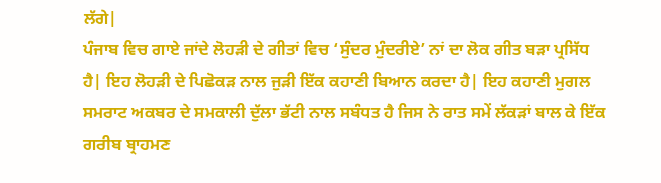ਲੱਗੇ|
ਪੰਜਾਬ ਵਿਚ ਗਾਏ ਜਾਂਦੇ ਲੋਹੜੀ ਦੇ ਗੀਤਾਂ ਵਿਚ ‘ਸੁੰਦਰ ਮੁੰਦਰੀਏ’ ਨਾਂ ਦਾ ਲੋਕ ਗੀਤ ਬੜਾ ਪ੍ਰਸਿੱਧ ਹੈ| ਇਹ ਲੋਹੜੀ ਦੇ ਪਿਛੋਕੜ ਨਾਲ ਜੁੜੀ ਇੱਕ ਕਹਾਣੀ ਬਿਆਨ ਕਰਦਾ ਹੈ| ਇਹ ਕਹਾਣੀ ਮੁਗਲ ਸਮਰਾਟ ਅਕਬਰ ਦੇ ਸਮਕਾਲੀ ਦੁੱਲਾ ਭੱਟੀ ਨਾਲ ਸਬੰਧਤ ਹੈ ਜਿਸ ਨੇ ਰਾਤ ਸਮੇਂ ਲੱਕੜਾਂ ਬਾਲ ਕੇ ਇੱਕ ਗਰੀਬ ਬ੍ਰਾਹਮਣ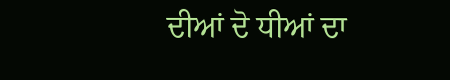ਦੀਆਂ ਦੋ ਧੀਆਂ ਦਾ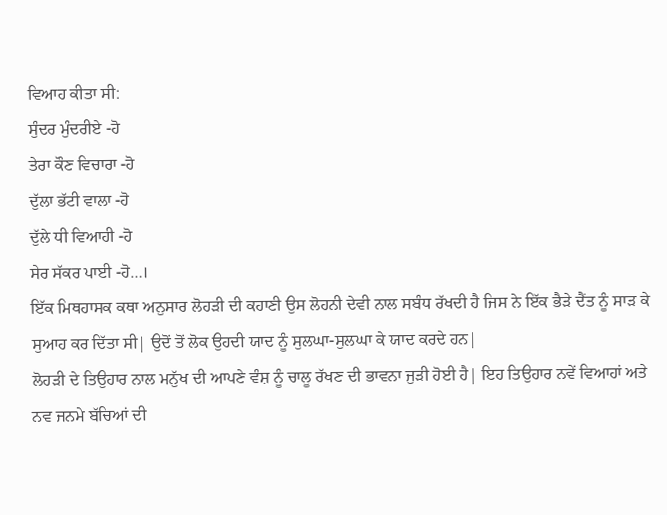ਵਿਆਹ ਕੀਤਾ ਸੀ:
ਸੁੰਦਰ ਮੁੰਦਰੀਏ -ਹੋ
ਤੇਰਾ ਕੌਣ ਵਿਚਾਰਾ -ਹੋ
ਦੁੱਲਾ ਭੱਟੀ ਵਾਲਾ -ਹੋ
ਦੁੱਲੇ ਧੀ ਵਿਆਹੀ -ਹੋ
ਸੇਰ ਸੱਕਰ ਪਾਈ -ਹੋ…।
ਇੱਕ ਮਿਥਹਾਸਕ ਕਥਾ ਅਨੁਸਾਰ ਲੋਹੜੀ ਦੀ ਕਹਾਣੀ ਉਸ ਲੋਹਨੀ ਦੇਵੀ ਨਾਲ ਸਬੰਧ ਰੱਖਦੀ ਹੈ ਜਿਸ ਨੇ ਇੱਕ ਭੈੜੇ ਦੈਂਤ ਨੂੰ ਸਾੜ ਕੇ ਸੁਆਹ ਕਰ ਦਿੱਤਾ ਸੀ| ਉਦੋਂ ਤੋਂ ਲੋਕ ਉਹਦੀ ਯਾਦ ਨੂੰ ਸੁਲਘਾ-ਸੁਲਘਾ ਕੇ ਯਾਦ ਕਰਦੇ ਹਨ|
ਲੋਹੜੀ ਦੇ ਤਿਉਹਾਰ ਨਾਲ ਮਨੁੱਖ ਦੀ ਆਪਣੇ ਵੰਸ਼ ਨੂੰ ਚਾਲੂ ਰੱਖਣ ਦੀ ਭਾਵਨਾ ਜੁੜੀ ਹੋਈ ਹੈ| ਇਹ ਤਿਉਹਾਰ ਨਵੇਂ ਵਿਆਹਾਂ ਅਤੇ ਨਵ ਜਨਮੇ ਬੱਚਿਆਂ ਦੀ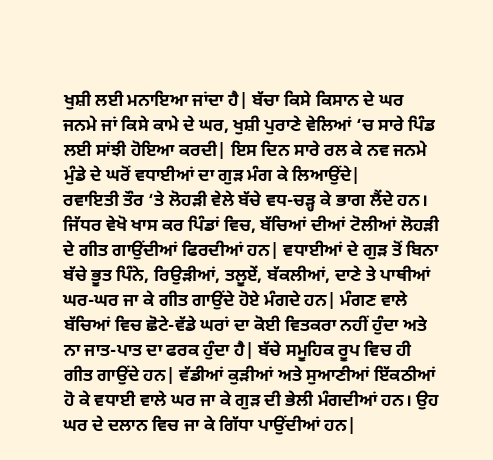ਖੁਸ਼ੀ ਲਈ ਮਨਾਇਆ ਜਾਂਦਾ ਹੈ| ਬੱਚਾ ਕਿਸੇ ਕਿਸਾਨ ਦੇ ਘਰ ਜਨਮੇ ਜਾਂ ਕਿਸੇ ਕਾਮੇ ਦੇ ਘਰ, ਖੁਸ਼ੀ ਪੁਰਾਣੇ ਵੇਲਿਆਂ ‘ਚ ਸਾਰੇ ਪਿੰਡ ਲਈ ਸਾਂਝੀ ਹੋਇਆ ਕਰਦੀ| ਇਸ ਦਿਨ ਸਾਰੇ ਰਲ ਕੇ ਨਵ ਜਨਮੇ ਮੁੰਡੇ ਦੇ ਘਰੋਂ ਵਧਾਈਆਂ ਦਾ ਗੁੜ ਮੰਗ ਕੇ ਲਿਆਉਂਦੇ|
ਰਵਾਇਤੀ ਤੌਰ ‘ਤੇ ਲੋਹੜੀ ਵੇਲੇ ਬੱਚੇ ਵਧ-ਚੜ੍ਹ ਕੇ ਭਾਗ ਲੈਂਦੇ ਹਨ। ਜਿੱਧਰ ਵੇਖੋ ਖਾਸ ਕਰ ਪਿੰਡਾਂ ਵਿਚ, ਬੱਚਿਆਂ ਦੀਆਂ ਟੋਲੀਆਂ ਲੋਹੜੀ ਦੇ ਗੀਤ ਗਾਉਂਦੀਆਂ ਫਿਰਦੀਆਂ ਹਨ| ਵਧਾਈਆਂ ਦੇ ਗੁੜ ਤੋਂ ਬਿਨਾ ਬੱਚੇ ਭੂਤ ਪਿੰਨੇ, ਰਿਉੜੀਆਂ, ਤਲੂਏਂ, ਬੱਕਲੀਆਂ, ਦਾਣੇ ਤੇ ਪਾਥੀਆਂ ਘਰ-ਘਰ ਜਾ ਕੇ ਗੀਤ ਗਾਉਂਦੇ ਹੋਏ ਮੰਗਦੇ ਹਨ| ਮੰਗਣ ਵਾਲੇ ਬੱਚਿਆਂ ਵਿਚ ਛੋਟੇ-ਵੱਡੇ ਘਰਾਂ ਦਾ ਕੋਈ ਵਿਤਕਰਾ ਨਹੀਂ ਹੁੰਦਾ ਅਤੇ ਨਾ ਜਾਤ-ਪਾਤ ਦਾ ਫਰਕ ਹੁੰਦਾ ਹੈ| ਬੱਚੇ ਸਮੂਹਿਕ ਰੂਪ ਵਿਚ ਹੀ ਗੀਤ ਗਾਉਂਦੇ ਹਨ| ਵੱਡੀਆਂ ਕੁੜੀਆਂ ਅਤੇ ਸੁਆਣੀਆਂ ਇੱਕਠੀਆਂ ਹੋ ਕੇ ਵਧਾਈ ਵਾਲੇ ਘਰ ਜਾ ਕੇ ਗੁੜ ਦੀ ਭੇਲੀ ਮੰਗਦੀਆਂ ਹਨ। ਉਹ ਘਰ ਦੇ ਦਲਾਨ ਵਿਚ ਜਾ ਕੇ ਗਿੱਧਾ ਪਾਉਂਦੀਆਂ ਹਨ|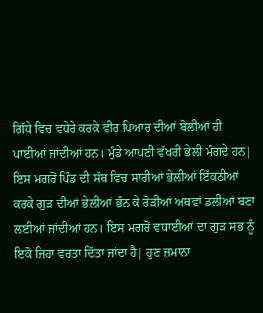ਗਿੱਧੇ ਵਿਚ ਵਧੇਰੇ ਕਰਕੇ ਵੀਰ ਪਿਆਰ ਦੀਆਂ ਬੋਲੀਆਂ ਹੀ ਪਾਈਆਂ ਜਾਂਦੀਆਂ ਹਨ। ਮੁੰਡੇ ਆਪਣੀ ਵੱਖਰੀ ਭੇਲੀ ਮੰਗਦੇ ਹਨ| ਇਸ ਮਗਰੋਂ ਪਿੰਡ ਦੀ ਸੱਥ ਵਿਚ ਸਾਰੀਆਂ ਭੇਲੀਆਂ ਇੱਕਠੀਆਂ ਕਰਕੇ ਗੁੜ ਦੀਆਂ ਭੇਲੀਆਂ ਭੰਨ ਕੇ ਰੋੜੀਆਂ ਅਥਵਾਂ ਡਲੀਆਂ ਬਣਾ ਲਈਆਂ ਜਾਂਦੀਆਂ ਹਨ। ਇਸ ਮਗਰੋਂ ਵਧਾਈਆਂ ਦਾ ਗੁੜ ਸਭ ਨੂੰ ਇਕੋ ਜਿਹਾ ਵਰਤਾ ਦਿੱਤਾ ਜਾਂਦਾ ਹੈ| ਹੁਣ ਜ਼ਮਾਨਾ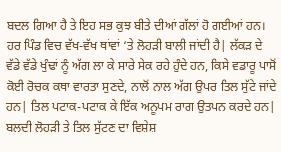ਬਦਲ ਗਿਆ ਹੈ ਤੇ ਇਹ ਸਭ ਕੁਝ ਬੀਤੇ ਦੀਆਂ ਗੱਲਾਂ ਹੋ ਗਈਆਂ ਹਨ।
ਹਰ ਪਿੰਡ ਵਿਚ ਵੱਖ-ਵੱਖ ਥਾਂਵਾਂ ‘ਤੇ ਲੋਹੜੀ ਬਾਲੀ ਜਾਂਦੀ ਹੈ| ਲੱਕੜ ਦੇ ਵੱਡੇ ਵੱਡੇ ਖੁੰਢਾਂ ਨੂੰ ਅੱਗ ਲਾ ਕੇ ਸਾਰੇ ਸੇਕ ਰਹੇ ਹੁੰਦੇ ਹਨ, ਕਿਸੇ ਵਡਾਰੂ ਪਾਸੋਂ ਕੋਈ ਰੋਚਕ ਕਥਾ ਵਾਰਤਾ ਸੁਣਦੇ, ਨਾਲੋਂ ਨਾਲ ਅੱਗ ਉਪਰ ਤਿਲ ਸੁੱਟੇ ਜਾਂਦੇ ਹਨ| ਤਿਲ ਪਟਾਕ-ਪਟਾਕ ਕੇ ਇੱਕ ਅਨੂਪਮ ਰਾਗ ਉਤਪਨ ਕਰਦੇ ਹਨ| ਬਲਦੀ ਲੋਹੜੀ ਤੇ ਤਿਲ ਸੁੱਟਣ ਦਾ ਵਿਸ਼ੇਸ਼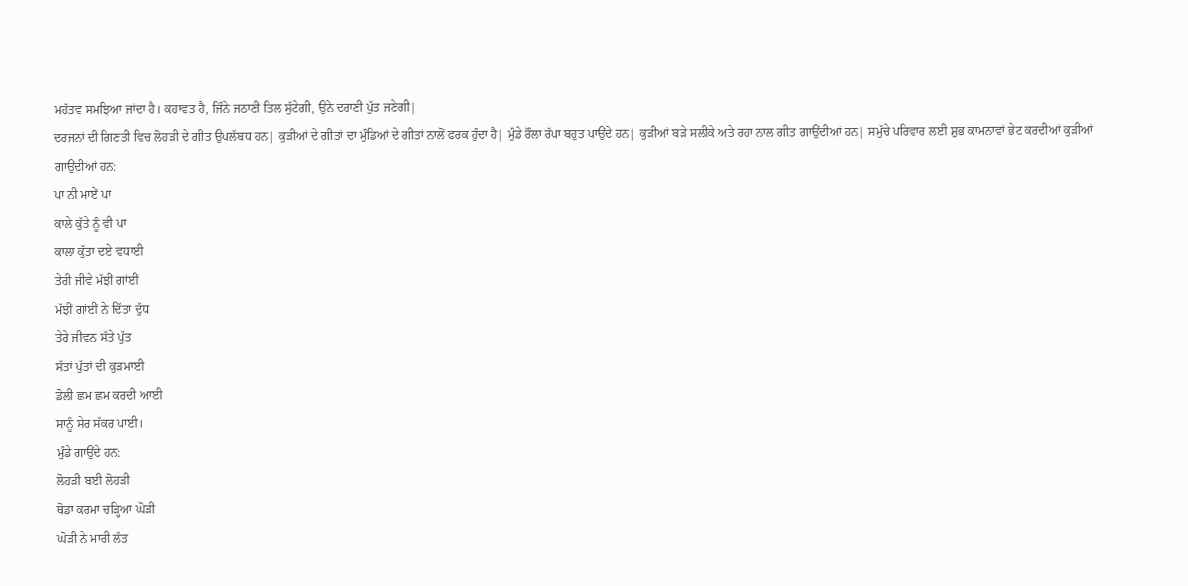ਮਹੱਤਵ ਸਮਝਿਆ ਜਾਂਦਾ ਹੈ। ਕਹਾਵਤ ਹੈ, ਜਿੰਨੇ ਜਠਾਣੀ ਤਿਲ ਸੁੱਟੇਗੀ, ਉਨੇ ਦਰਾਣੀ ਪੁੱਤ ਜਣੇਗੀ|
ਦਰਜਨਾਂ ਦੀ ਗਿਣਤੀ ਵਿਚ ਲੋਹੜੀ ਦੇ ਗੀਤ ਉਪਲੱਬਧ ਹਨ| ਕੁੜੀਆਂ ਦੇ ਗੀਤਾਂ ਦਾ ਮੁੰਡਿਆਂ ਦੇ ਗੀਤਾਂ ਨਾਲੋਂ ਫਰਕ ਹੁੰਦਾ ਹੈ| ਮੁੰਡੇ ਰੌਲਾ ਰੱਪਾ ਬਹੁਤ ਪਾਉਂਦੇ ਹਨ| ਕੁੜੀਆਂ ਬੜੇ ਸਲੀਕੇ ਅਤੇ ਰਹਾ ਨਾਲ ਗੀਤ ਗਾਉਂਦੀਆਂ ਹਨ| ਸਮੁੱਚੇ ਪਰਿਵਾਰ ਲਈ ਸ਼ੁਭ ਕਾਮਨਾਵਾਂ ਭੇਟ ਕਰਦੀਆਂ ਕੁੜੀਆਂ ਗਾਉਂਦੀਆਂ ਹਨ:
ਪਾ ਨੀ ਮਾਏਂ ਪਾ
ਕਾਲੇ ਕੁੱਤੇ ਨੂੰ ਵੀ ਪਾ
ਕਾਲਾ ਕੁੱਤਾ ਦਏ ਵਧਾਈ
ਤੇਰੀ ਜੀਵੇ ਮੱਝੀਂ ਗਾਂਈਂ
ਮੱਝੀਂ ਗਾਂਈਂ ਨੇ ਦਿੱਤਾ ਦੁੱਧ
ਤੇਰੇ ਜੀਵਨ ਸੱਤੇ ਪੁੱਤ
ਸੱਤਾਂ ਪੁੱਤਾਂ ਦੀ ਕੁੜਮਾਈ
ਡੋਲੀ ਛਮ ਛਮ ਕਰਦੀ ਆਈ
ਸਾਨੂੰ ਸੇਰ ਸੱਕਰ ਪਾਈ।
ਮੁੰਡੇ ਗਾਉਂਦੇ ਹਨ:
ਲੋਹੜੀ ਬਈ ਲੋਹੜੀ
ਥੋਡਾ ਕਰਮਾ ਚੜ੍ਹਿਆ ਘੋੜੀ
ਘੋੜੀ ਨੇ ਮਾਰੀ ਲੱਤ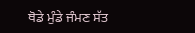ਥੋਡੇ ਮੁੰਡੇ ਜੰਮਣ ਸੱਤ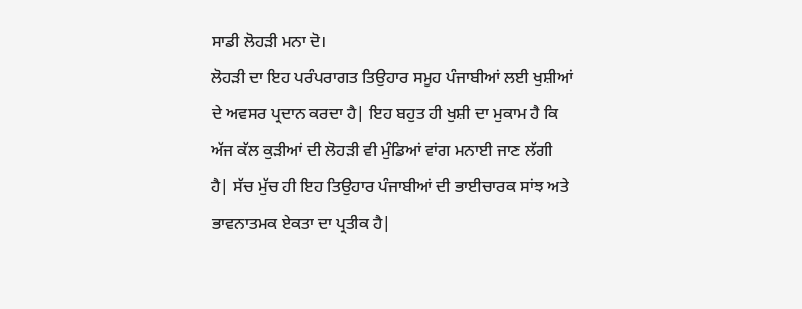ਸਾਡੀ ਲੋਹੜੀ ਮਨਾ ਦੋ।
ਲੋਹੜੀ ਦਾ ਇਹ ਪਰੰਪਰਾਗਤ ਤਿਉਹਾਰ ਸਮੂਹ ਪੰਜਾਬੀਆਂ ਲਈ ਖੁਸ਼ੀਆਂ ਦੇ ਅਵਸਰ ਪ੍ਰਦਾਨ ਕਰਦਾ ਹੈ| ਇਹ ਬਹੁਤ ਹੀ ਖੁਸ਼ੀ ਦਾ ਮੁਕਾਮ ਹੈ ਕਿ ਅੱਜ ਕੱਲ ਕੁੜੀਆਂ ਦੀ ਲੋਹੜੀ ਵੀ ਮੁੰਡਿਆਂ ਵਾਂਗ ਮਨਾਈ ਜਾਣ ਲੱਗੀ ਹੈ| ਸੱਚ ਮੁੱਚ ਹੀ ਇਹ ਤਿਉਹਾਰ ਪੰਜਾਬੀਆਂ ਦੀ ਭਾਈਚਾਰਕ ਸਾਂਝ ਅਤੇ ਭਾਵਨਾਤਮਕ ਏਕਤਾ ਦਾ ਪ੍ਰਤੀਕ ਹੈ|